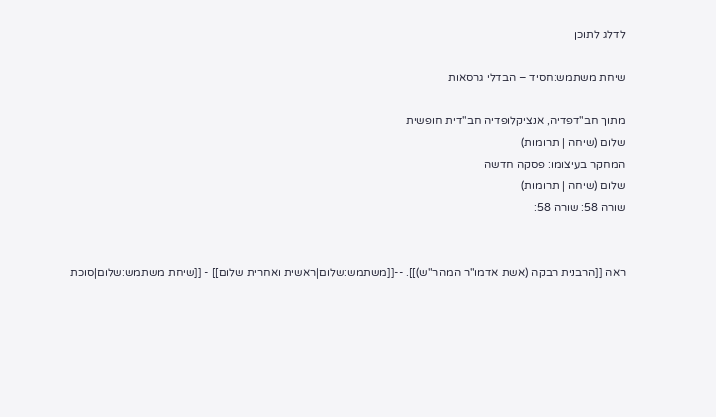לדלג לתוכן

שיחת משתמש:חסיד – הבדלי גרסאות

מתוך חב"דפדיה, אנציקלופדיה חב"דית חופשית
שלום (שיחה | תרומות)
המחקר בעיצומו: פסקה חדשה
שלום (שיחה | תרומות)
שורה 58: שורה 58:


ראה [[הרבנית רבקה (אשת אדמו"ר המהר"ש)]]. --[[משתמש:שלום|ראשית ואחרית שלום]] - [[שיחת משתמש:שלום|סוכת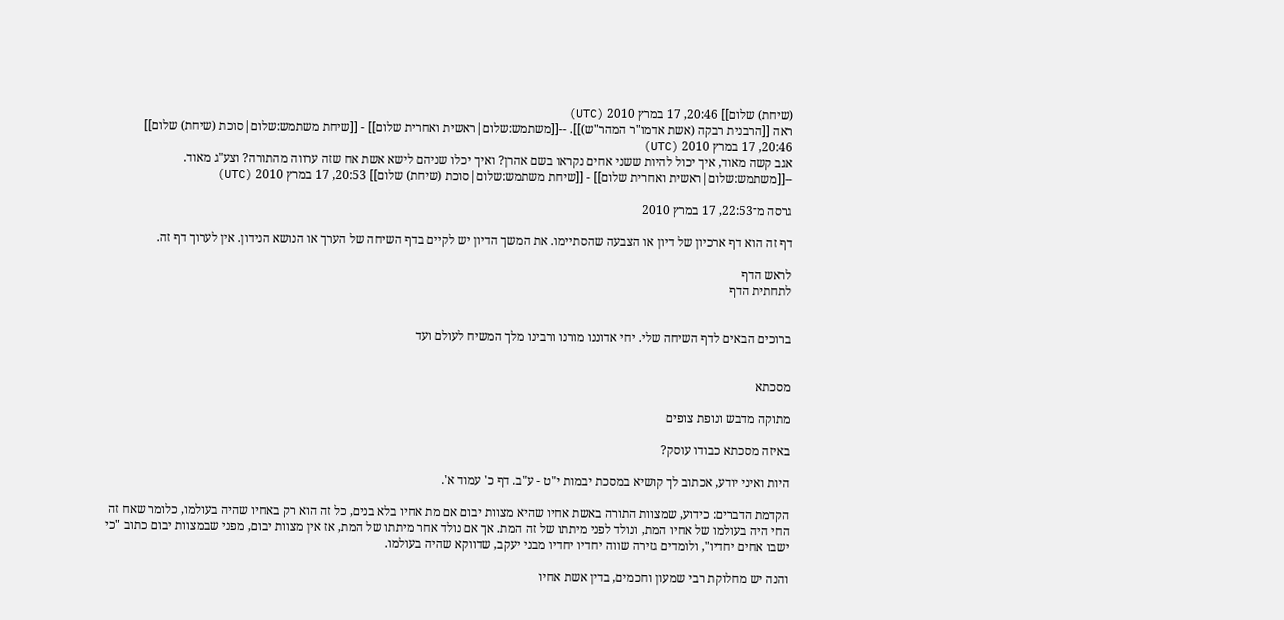(שיחת) שלום]] 20:46, 17 במרץ 2010 (UTC)
ראה [[הרבנית רבקה (אשת אדמו"ר המהר"ש)]]. --[[משתמש:שלום|ראשית ואחרית שלום]] - [[שיחת משתמש:שלום|סוכת (שיחת) שלום]] 20:46, 17 במרץ 2010 (UTC)
אגב קשה מאוד, איך יכול להיות ששני אחים נקראו בשם אהרן? ואיך יכלו שניהם לישא אשת אח שזה ערווה מהתורה? וצע"ג מאוד. --[[משתמש:שלום|ראשית ואחרית שלום]] - [[שיחת משתמש:שלום|סוכת (שיחת) שלום]] 20:53, 17 במרץ 2010 (UTC)

גרסה מ־22:53, 17 במרץ 2010

דף זה הוא דף ארכיון של דיון או הצבעה שהסתיימו. את המשך הדיון יש לקיים בדף השיחה של הערך או הנושא הנידון. אין לערוך דף זה.

לראש הדף
לתחתית הדף


ברוכים הבאים לדף השיחה שלי. יחי אדוננו מורנו ורבינו מלך המשיח לעולם ועד


מסכתא

מתוקה מדבש ונופת צופים

באיזה מסכתא כבודו עוסק?

היות ואיני יודע, אכתוב לך קושיא במסכת יבמות י"ט - ע"ב. דף כ' עמוד א'.

הקדמת הדברים: כידוע, שמצוות התורה באשת אחיו שהיא מצוות יבום אם מת אחיו בלא בנים, כל זה הוא רק באחיו שהיה בעולמו, כלומר שאח זה החי היה בעולמו של אחיו המת, ונולד לפני מיתתו של זה המת. אך אם נולד אחר מיתתו של המת, אז אין מצוות יבום, מפני שבמצוות יבום כתוב "כי ישבו אחים יחדיו", ולומדים גזירה שווה יחדיו יחדיו מבני יעקב, שדווקא שהיה בעולמו.

והנה יש מחלוקת רבי שמעון וחכמים, בדין אשת אחיו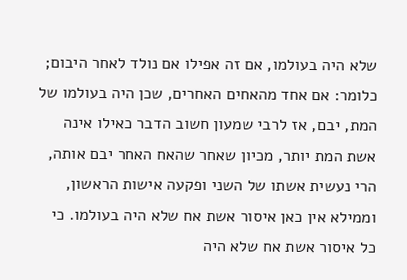שלא היה בעולמו, אם זה אפילו אם נולד לאחר היבום; כלומר: אם אחד מהאחים האחרים, שכן היה בעולמו של המת, יבם, אז לרבי שמעון חשוב הדבר כאילו אינה אשת המת יותר, מכיון שאחר שהאח האחר יבם אותה, הרי נעשית אשתו של השני ופקעה אישות הראשון, וממילא אין כאן איסור אשת אח שלא היה בעולמו. כי כל איסור אשת אח שלא היה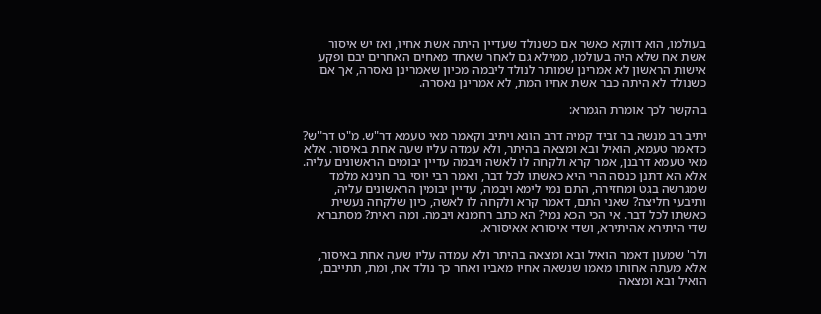בעולמו, הוא דווקא כאשר אם כשנולד שעדיין היתה אשת אחיו, ואז יש איסור אשת אח שלא היה בעולמו, ממילא גם לאחר שאחד מאחים האחרים יבם ופקע אישות הראשון לא אמרינן שמותר לנולד ליבמה מכיון שאמרינן נאסרה, אך אם כשנולד לא היתה כבר אשת אחיו המת, לא אמרינן נאסרה.

בהקשר לכך אומרת הגמרא:

יתיב רב מנשה בר זביד קמיה דרב הונא ויתיב וקאמר מאי טעמא דר"ש. מ"ט דר"ש? כדאמר טעמא, הואיל ובא ומצאה בהיתר, ולא עמדה עליו שעה אחת באיסור. אלא מאי טעמא דרבנן, אמר קרא ולקחה לו לאשה ויבמה עדיין יבומים הראשונים עליה. אלא הא דתנן כנסה הרי היא כאשתו לכל דבר, ואמר רבי יוסי בר חנינא מלמד שמגרשה בגט ומחזירה, התם נמי לימא ויבמה, עדיין יבומין הראשונים עליה, ותיבעי חליצה? שאני התם, דאמר קרא ולקחה לו לאשה, כיון שלקחה נעשית כאשתו לכל דבר. אי הכי הכא נמי? הא כתב רחמנא ויבמה. ומה ראית? מסתברא שדי היתירא אהיתירא, ושדי איסורא אאיסורא.

ולר' שמעון דאמר הואיל ובא ומצאה בהיתר ולא עמדה עליו שעה אחת באיסור, אלא מעתה אחותו מאמו שנשאה אחיו מאביו ואחר כך נולד אח, ומת, תתייבם, הואיל ובא ומצאה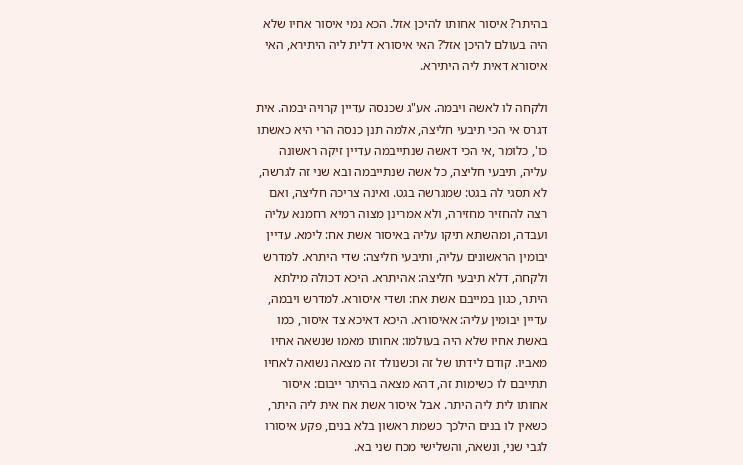בהיתר? איסור אחותו להיכן אזל. הכא נמי איסור אחיו שלא היה בעולם להיכן אזל? האי איסורא דלית ליה היתירא, האי איסורא דאית ליה היתירא.

ולקחה לו לאשה ויבמה. אע"ג שכנסה עדיין קרויה יבמה. אית דגרס אי הכי תיבעי חליצה, אלמה תנן כנסה הרי היא כאשתו כו', כלומר ,אי הכי דאשה שנתייבמה עדיין זיקה ראשונה עליה, תיבעי חליצה, כל אשה שנתייבמה ובא שני זה לגרשה, לא תסגי לה בגט: שמגרשה בגט. ואינה צריכה חליצה, ואם רצה להחזיר מחזירה, ולא אמרינן מצוה רמיא רחמנא עליה ועבדה, ומהשתא תיקו עליה באיסור אשת אח: לימא. עדיין יבומין הראשונים עליה, ותיבעי חליצה: שדי היתרא. למדרש ולקחה, דלא תיבעי חליצה: אהיתרא. היכא דכולה מילתא היתר, כגון במייבם אשת אח: ושדי איסורא. למדרש ויבמה, עדיין יבומין עליה: אאיסורא. היכא דאיכא צד איסור, כמו באשת אחיו שלא היה בעולמו: אחותו מאמו שנשאה אחיו מאביו. קודם לידתו של זה וכשנולד זה מצאה נשואה לאחיו תתייבם לו כשימות זה, דהא מצאה בהיתר ייבום: איסור אחותו לית ליה היתר. אבל איסור אשת אח אית ליה היתר, כשאין לו בנים הילכך כשמת ראשון בלא בנים, פקע איסורו לגבי שני, ונשאה, והשלישי מכח שני בא.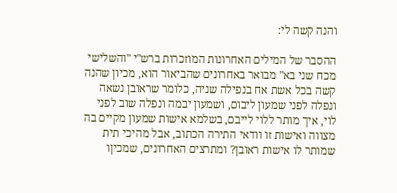והנה קשה לי:

ההסבר של המילים האחרונות המוזכרות ברש"י "והשלישי מכח שני בא" מבואר באחרונים שהביאור הוא, מכיון שהנה קשה בכל אשת אח בנפילה שניה, כלומר שראובן נשאה ונפלה לפני שמעון ליבום, ושמעון יבמה ונפלה שוב לפני לוי, איך מותר ללוי לייבם, בשלמא אישות שמעון מקיים בה מצווה ואישות זו וודאי התירה הכתוב, אבל מהיכי תית שמותר לו אישות ראובן? ומתרצים האחרונים, שמכיןו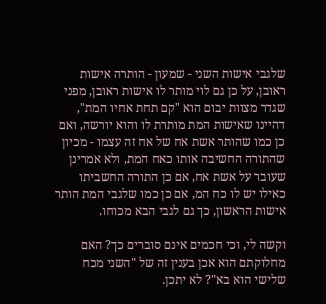שלגבי אישות השני - שמעון - הותרה אישות ראובן, על כן גם לוי מותר לו אישות ראובן, מפני שגדר מצוות יבום הוא "קם תחת אחיו המת", דהיינו שאישות המת מותרת לו והוא יורשה, ואם כן כמו שהותר אשת אח של אח זה עצמו - מכיון שהתורה החשיבה אותו כאח המת, ולא אמרינן שעובר על אשת אח, אם כן התורה החשביתו כאילו יש לו כח המ, אם כן כמו שלגבי המת הותר אישות הראשון, כך גם לגבי הבא מכוחו.

וקשה לי, וכי חכמים אינם סוברים כך? האם מחלוקתם הוא אכן בענין זה של "השני מכח שלישי הוא בא"? לא יתכן.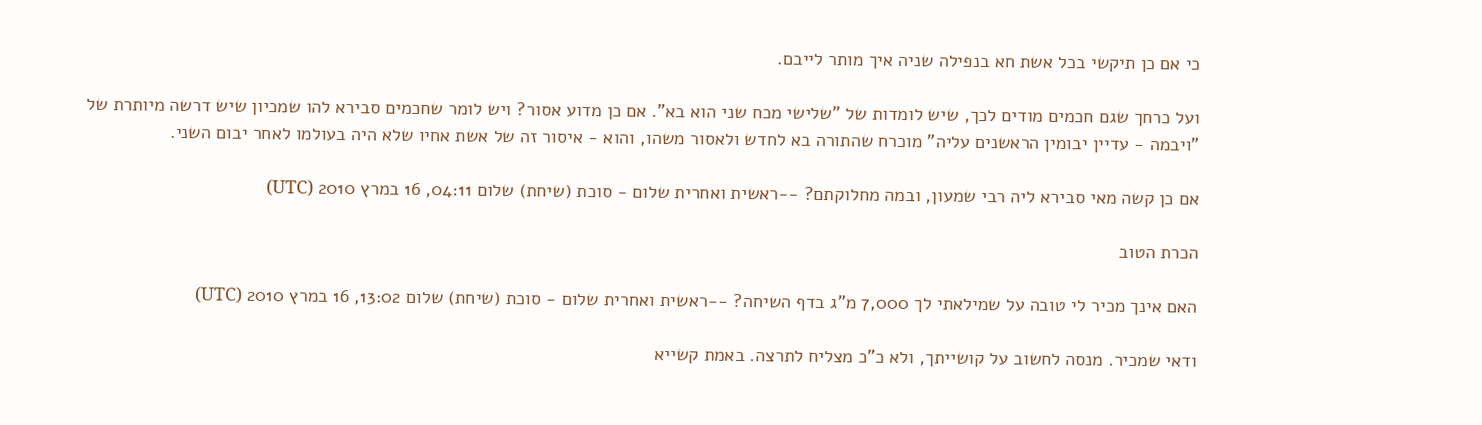כי אם כן תיקשי בכל אשת חא בנפילה שניה איך מותר לייבם.

ועל כרחך שגם חכמים מודים לכך, שיש לומדות של "שלישי מכח שני הוא בא". אם כן מדוע אסור? ויש לומר שחכמים סבירא להו שמכיון שיש דרשה מיותרת של "ויבמה - עדיין יבומין הראשנים עליה" מוכרח שהתורה בא לחדש ולאסור משהו, והוא - איסור זה של אשת אחיו שלא היה בעולמו לאחר יבום השני.

אם כן קשה מאי סבירא ליה רבי שמעון, ובמה מחלוקתם? --ראשית ואחרית שלום - סוכת (שיחת) שלום 04:11, 16 במרץ 2010 (UTC)

הכרת הטוב

האם אינך מכיר לי טובה על שמילאתי לך 7,000 מ"ג בדף השיחה? --ראשית ואחרית שלום - סוכת (שיחת) שלום 13:02, 16 במרץ 2010 (UTC)

ודאי שמכיר. מנסה לחשוב על קושייתך, ולא כ"כ מצליח לתרצה. באמת קשייא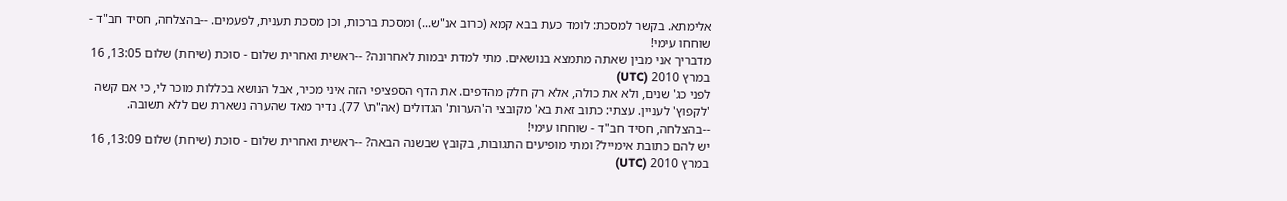אלימתא. בקשר למסכת: לומד כעת בבא קמא (כרוב אנ"ש...) ומסכת ברכות, וכן מסכת תענית, לפעמים. --בהצלחה, חסיד חב"ד - שוחחו עימי!
מדבריך אני מבין שאתה מתמצא בנושאים. מתי למדת יבמות לאחרונה? --ראשית ואחרית שלום - סוכת (שיחת) שלום 13:05, 16 במרץ 2010 (UTC)
לפני כג' שנים, ולא את כולה, אלא רק חלק מהדפים. את הדף הספציפי הזה איני מכיר, אבל הנושא בכללות מוכר לי, כי אם קשה 'לקפוץ' לעניין. עצתי: כתוב זאת בא' מקובצי ה'הערות' הגדולים (אה"ת\ 77). נדיר מאד שהערה נשארת שם ללא תשובה. --בהצלחה, חסיד חב"ד - שוחחו עימי!
יש להם כתובת אימייל? ומתי מופיעים התגובות, בקובץ שבשנה הבאה? --ראשית ואחרית שלום - סוכת (שיחת) שלום 13:09, 16 במרץ 2010 (UTC)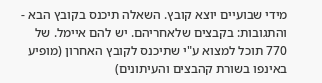מידי שבועיים יוצא קובץ. השאלה תיכנס בקובץ הבא - והתגובות: בקבצים שלאחריהם. יש להם איימל. של 770 תוכל למצוא ע"י שתיכנס לקובץ האחרון (מופיע באינפו בשורת קהבצים והעיתונים)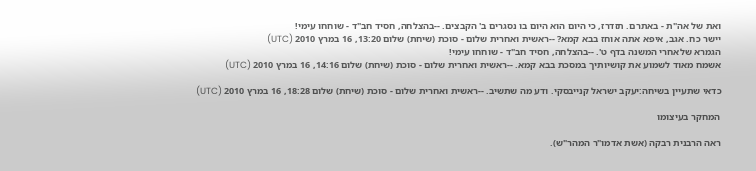ואת של אה"ת - באתרם. תזדרז, כי היום הוא היום בו נסגרים ב' הקבצים. --בהצלחה, חסיד חב"ד - שוחחו עימי!
יישר כח. אגב, איפא אתה אוחז בבא קמא? --ראשית ואחרית שלום - סוכת (שיחת) שלום 13:20, 16 במרץ 2010 (UTC)
הגמרא שלאחרי המשנה בדף ט'. --בהצלחה, חסיד חב"ד - שוחחו עימי!
אשמח מאוד לשמוע את קושיותיך במסכת בבא קמא. --ראשית ואחרית שלום - סוכת (שיחת) שלום 14:16, 16 במרץ 2010 (UTC)

כדאי שתעיין בשיחה:יעקב ישראל קנייבסקי. ודע מה שתשיב. --ראשית ואחרית שלום - סוכת (שיחת) שלום 18:28, 16 במרץ 2010 (UTC)

המחקר בעיצומו

ראה הרבנית רבקה (אשת אדמו"ר המהר"ש).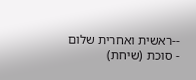--ראשית ואחרית שלום - סוכת (שיחת)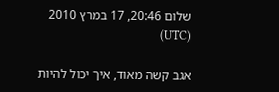שלום 20:46, 17 במרץ 2010 (UTC)

אגב קשה מאוד, איך יכול להיות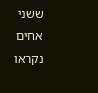ששני אחים נקראו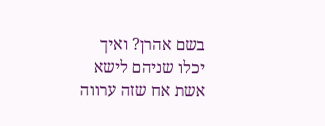בשם אהרן? ואיך יכלו שניהם לישא אשת אח שזה ערווה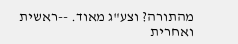מהתורה? וצע"ג מאוד. --ראשית ואחרית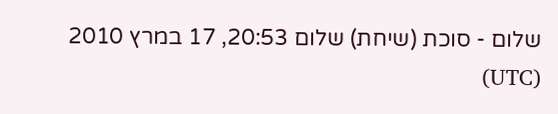שלום - סוכת (שיחת) שלום 20:53, 17 במרץ 2010 (UTC)